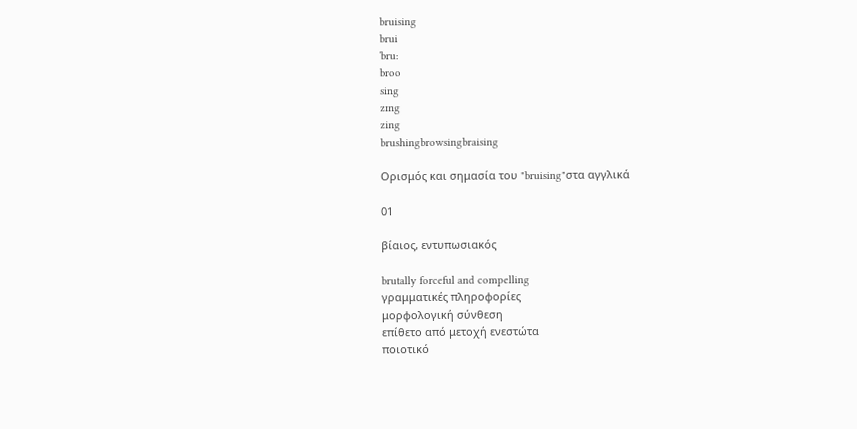bruising
brui
ˈbru:
broo
sing
zɪng
zing
brushingbrowsingbraising

Ορισμός και σημασία του "bruising"στα αγγλικά

01

βίαιος, εντυπωσιακός

brutally forceful and compelling
γραμματικές πληροφορίες
μορφολογική σύνθεση
επίθετο από μετοχή ενεστώτα
ποιοτικό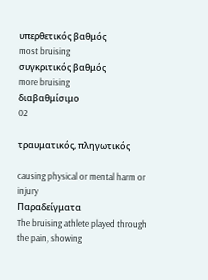υπερθετικός βαθμός
most bruising
συγκριτικός βαθμός
more bruising
διαβαθμίσιμο
02

τραυματικός, πληγωτικός

causing physical or mental harm or injury
Παραδείγματα
The bruising athlete played through the pain, showing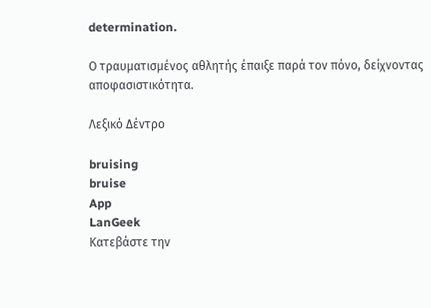determination.

Ο τραυματισμένος αθλητής έπαιξε παρά τον πόνο, δείχνοντας αποφασιστικότητα.

Λεξικό Δέντρο

bruising
bruise
App
LanGeek
Κατεβάστε την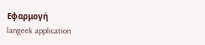Εφαρμογή
langeek application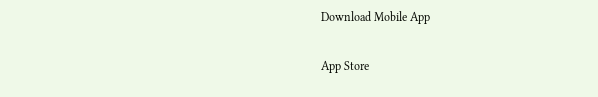Download Mobile App

App Store